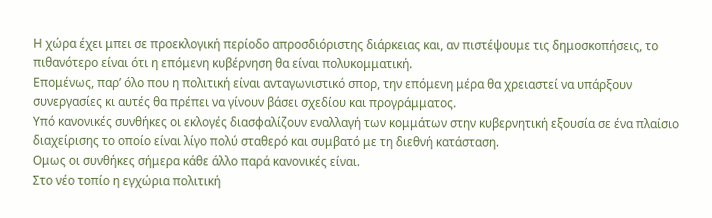Η χώρα έχει μπει σε προεκλογική περίοδο απροσδιόριστης διάρκειας και, αν πιστέψουμε τις δημοσκοπήσεις, το πιθανότερο είναι ότι η επόμενη κυβέρνηση θα είναι πολυκομματική.
Επομένως, παρ’ όλο που η πολιτική είναι ανταγωνιστικό σπορ, την επόμενη μέρα θα χρειαστεί να υπάρξουν συνεργασίες κι αυτές θα πρέπει να γίνουν βάσει σχεδίου και προγράμματος.
Υπό κανονικές συνθήκες οι εκλογές διασφαλίζουν εναλλαγή των κομμάτων στην κυβερνητική εξουσία σε ένα πλαίσιο διαχείρισης το οποίο είναι λίγο πολύ σταθερό και συμβατό με τη διεθνή κατάσταση.
Ομως οι συνθήκες σήμερα κάθε άλλο παρά κανονικές είναι.
Στο νέο τοπίο η εγχώρια πολιτική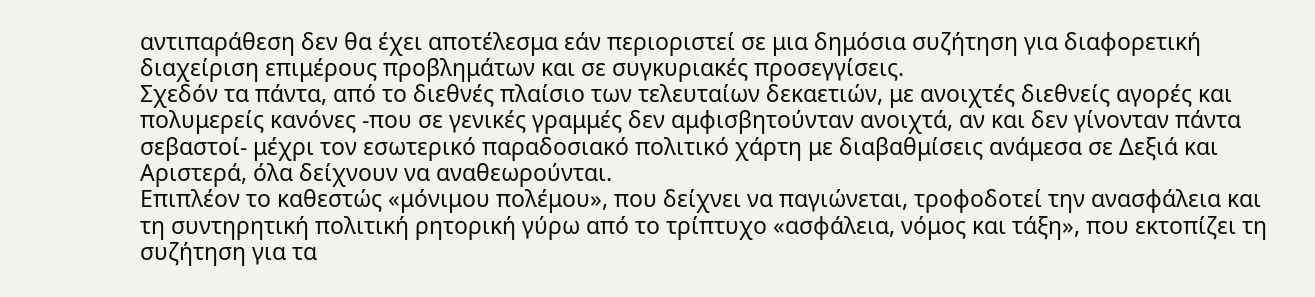αντιπαράθεση δεν θα έχει αποτέλεσμα εάν περιοριστεί σε μια δημόσια συζήτηση για διαφορετική διαχείριση επιμέρους προβλημάτων και σε συγκυριακές προσεγγίσεις.
Σχεδόν τα πάντα, από το διεθνές πλαίσιο των τελευταίων δεκαετιών, με ανοιχτές διεθνείς αγορές και πολυμερείς κανόνες -που σε γενικές γραμμές δεν αμφισβητούνταν ανοιχτά, αν και δεν γίνονταν πάντα σεβαστοί- μέχρι τον εσωτερικό παραδοσιακό πολιτικό χάρτη με διαβαθμίσεις ανάμεσα σε Δεξιά και Αριστερά, όλα δείχνουν να αναθεωρούνται.
Επιπλέον τo καθεστώς «μόνιμου πολέμου», που δείχνει να παγιώνεται, τροφοδοτεί την ανασφάλεια και τη συντηρητική πολιτική ρητορική γύρω από το τρίπτυχο «ασφάλεια, νόμος και τάξη», που εκτοπίζει τη συζήτηση για τα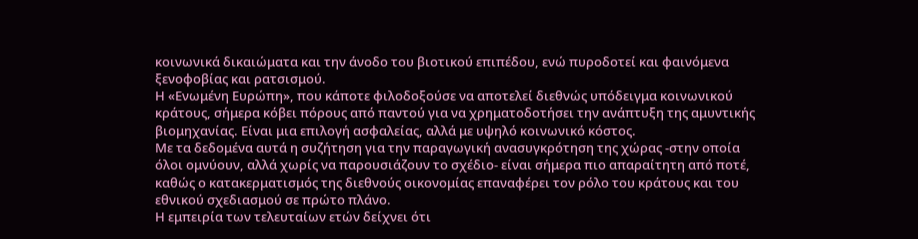κοινωνικά δικαιώματα και την άνοδο του βιοτικού επιπέδου, ενώ πυροδοτεί και φαινόμενα ξενοφοβίας και ρατσισμού.
Η «Ενωμένη Ευρώπη», που κάποτε φιλοδοξούσε να αποτελεί διεθνώς υπόδειγμα κοινωνικού κράτους, σήμερα κόβει πόρους από παντού για να χρηματοδοτήσει την ανάπτυξη της αμυντικής βιομηχανίας. Είναι μια επιλογή ασφαλείας, αλλά με υψηλό κοινωνικό κόστος.
Με τα δεδομένα αυτά η συζήτηση για την παραγωγική ανασυγκρότηση της χώρας -στην οποία όλοι ομνύουν, αλλά χωρίς να παρουσιάζουν το σχέδιο- είναι σήμερα πιο απαραίτητη από ποτέ, καθώς ο κατακερματισμός της διεθνούς οικονομίας επαναφέρει τον ρόλο του κράτους και του εθνικού σχεδιασμού σε πρώτο πλάνο.
Η εμπειρία των τελευταίων ετών δείχνει ότι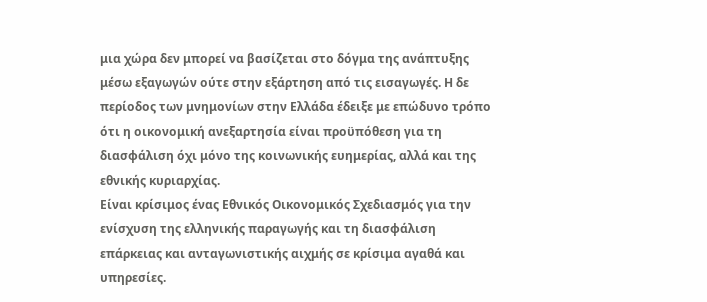μια χώρα δεν μπορεί να βασίζεται στο δόγμα της ανάπτυξης μέσω εξαγωγών ούτε στην εξάρτηση από τις εισαγωγές. Η δε περίοδος των μνημονίων στην Ελλάδα έδειξε με επώδυνο τρόπο ότι η οικονομική ανεξαρτησία είναι προϋπόθεση για τη διασφάλιση όχι μόνο της κοινωνικής ευημερίας, αλλά και της εθνικής κυριαρχίας.
Είναι κρίσιμος ένας Εθνικός Οικονομικός Σχεδιασμός για την ενίσχυση της ελληνικής παραγωγής και τη διασφάλιση επάρκειας και ανταγωνιστικής αιχμής σε κρίσιμα αγαθά και υπηρεσίες.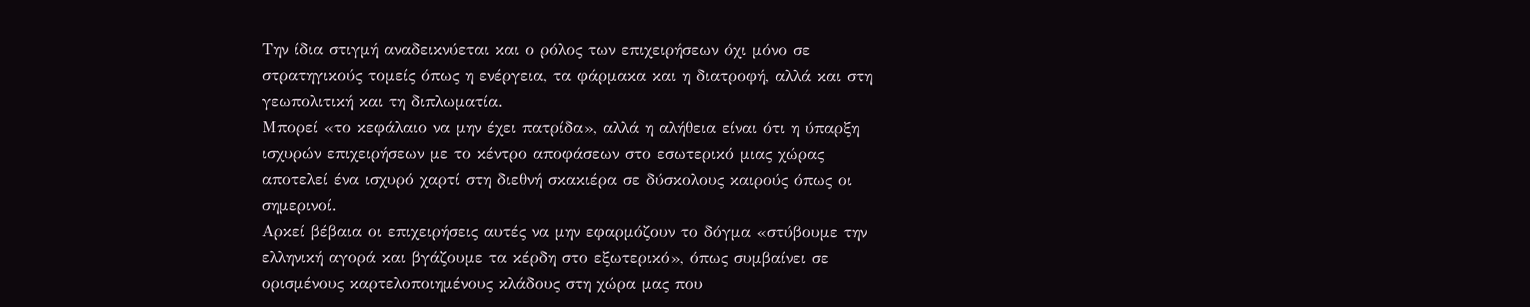Την ίδια στιγμή αναδεικνύεται και ο ρόλος των επιχειρήσεων όχι μόνο σε στρατηγικούς τομείς όπως η ενέργεια, τα φάρμακα και η διατροφή, αλλά και στη γεωπολιτική και τη διπλωματία.
Μπορεί «το κεφάλαιο να μην έχει πατρίδα», αλλά η αλήθεια είναι ότι η ύπαρξη ισχυρών επιχειρήσεων με το κέντρο αποφάσεων στο εσωτερικό μιας χώρας αποτελεί ένα ισχυρό χαρτί στη διεθνή σκακιέρα σε δύσκολους καιρούς όπως οι σημερινοί.
Αρκεί βέβαια οι επιχειρήσεις αυτές να μην εφαρμόζουν το δόγμα «στύβουμε την ελληνική αγορά και βγάζουμε τα κέρδη στο εξωτερικό», όπως συμβαίνει σε ορισμένους καρτελοποιημένους κλάδους στη χώρα μας που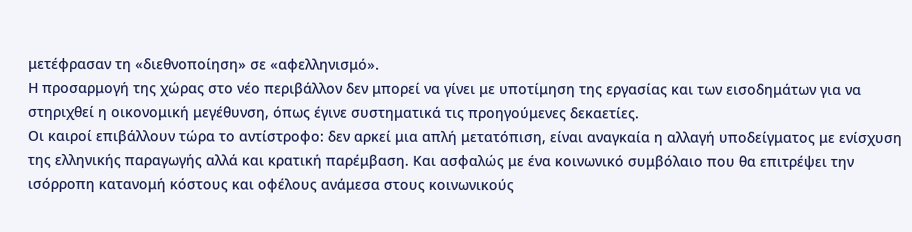μετέφρασαν τη «διεθνοποίηση» σε «αφελληνισμό».
Η προσαρμογή της χώρας στο νέο περιβάλλον δεν μπορεί να γίνει με υποτίμηση της εργασίας και των εισοδημάτων για να στηριχθεί η οικονομική μεγέθυνση, όπως έγινε συστηματικά τις προηγούμενες δεκαετίες.
Οι καιροί επιβάλλουν τώρα το αντίστροφο: δεν αρκεί μια απλή μετατόπιση, είναι αναγκαία η αλλαγή υποδείγματος με ενίσχυση της ελληνικής παραγωγής αλλά και κρατική παρέμβαση. Και ασφαλώς με ένα κοινωνικό συμβόλαιο που θα επιτρέψει την ισόρροπη κατανομή κόστους και οφέλους ανάμεσα στους κοινωνικούς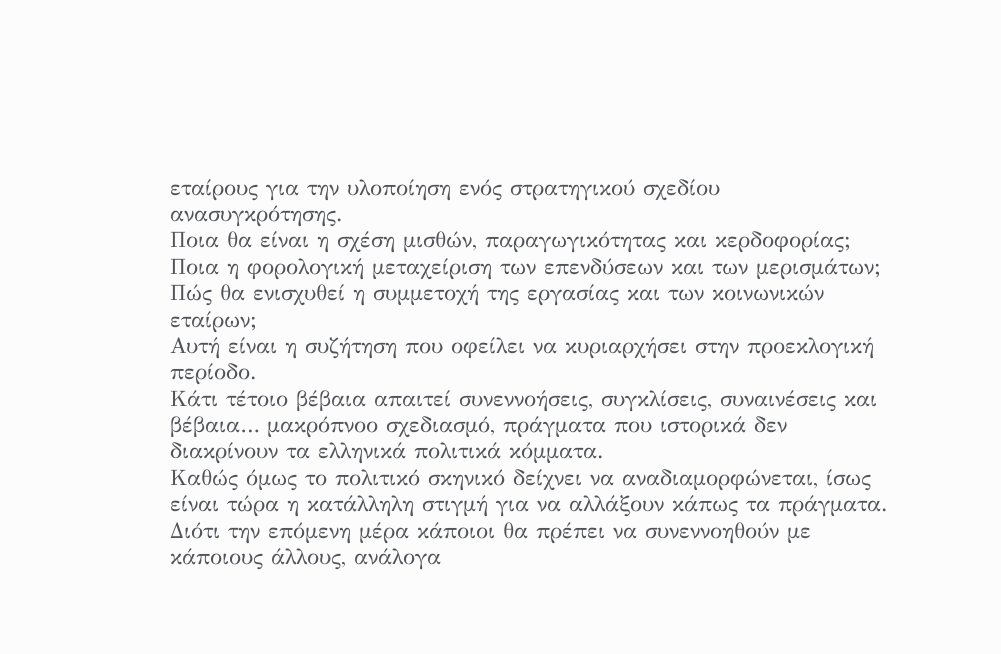εταίρους για την υλοποίηση ενός στρατηγικού σχεδίου ανασυγκρότησης.
Ποια θα είναι η σχέση μισθών, παραγωγικότητας και κερδοφορίας;
Ποια η φορολογική μεταχείριση των επενδύσεων και των μερισμάτων; Πώς θα ενισχυθεί η συμμετοχή της εργασίας και των κοινωνικών εταίρων;
Αυτή είναι η συζήτηση που οφείλει να κυριαρχήσει στην προεκλογική περίοδο.
Κάτι τέτοιο βέβαια απαιτεί συνεννοήσεις, συγκλίσεις, συναινέσεις και βέβαια… μακρόπνοο σχεδιασμό, πράγματα που ιστορικά δεν διακρίνουν τα ελληνικά πολιτικά κόμματα.
Καθώς όμως το πολιτικό σκηνικό δείχνει να αναδιαμορφώνεται, ίσως είναι τώρα η κατάλληλη στιγμή για να αλλάξουν κάπως τα πράγματα.
Διότι την επόμενη μέρα κάποιοι θα πρέπει να συνεννοηθούν με κάποιους άλλους, ανάλογα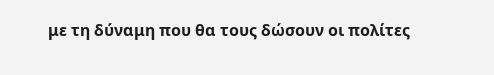με τη δύναμη που θα τους δώσουν οι πολίτες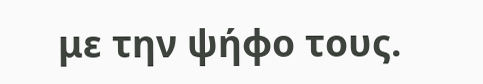με την ψήφο τους.